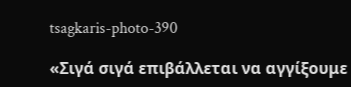tsagkaris-photo-390

«Σιγά σιγά επιβάλλεται να αγγίξουμε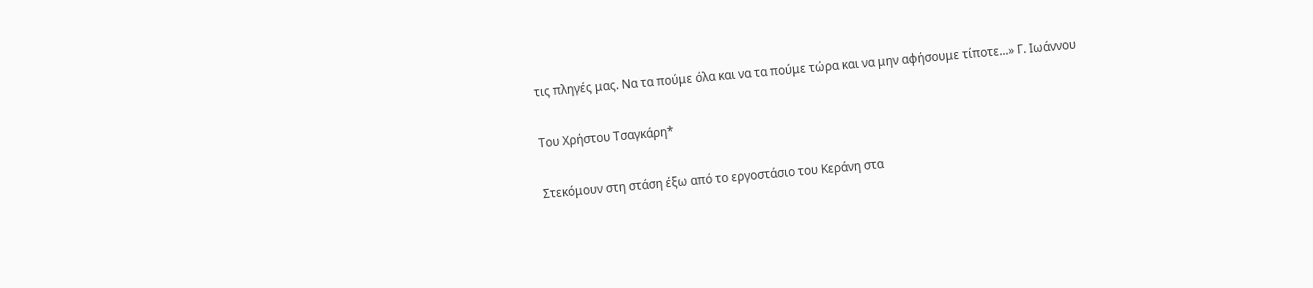τις πληγές μας. Να τα πούμε όλα και να τα πούμε τώρα και να μην αφήσουμε τίποτε...» Γ. Ιωάννου

Του Χρήστου Τσαγκάρη*

Στεκόμουν στη στάση έξω από το εργοστάσιο του Κεράνη στα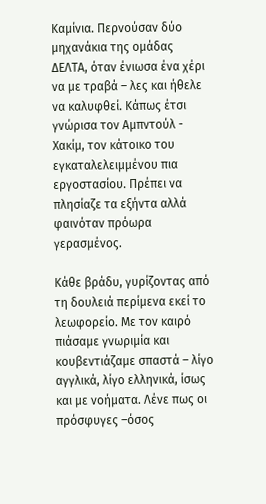Καμίνια. Περνούσαν δύο μηχανάκια της ομάδας ΔΕΛΤΑ, όταν ένιωσα ένα χέρι να με τραβά – λες και ήθελε να καλυφθεί. Κάπως έτσι γνώρισα τον Αμπντούλ - Χακίμ, τον κάτοικο του εγκαταλελειμμένου πια εργοστασίου. Πρέπει να πλησίαζε τα εξήντα αλλά φαινόταν πρόωρα γερασμένος.

Κάθε βράδυ, γυρίζοντας από τη δουλειά περίμενα εκεί το λεωφορείο. Με τον καιρό πιάσαμε γνωριμία και κουβεντιάζαμε σπαστά – λίγο αγγλικά, λίγο ελληνικά, ίσως και με νοήματα. Λένε πως οι πρόσφυγες –όσος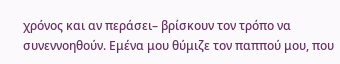χρόνος και αν περάσει– βρίσκουν τον τρόπο να συνεννοηθούν. Εμένα μου θύμιζε τον παππού μου, που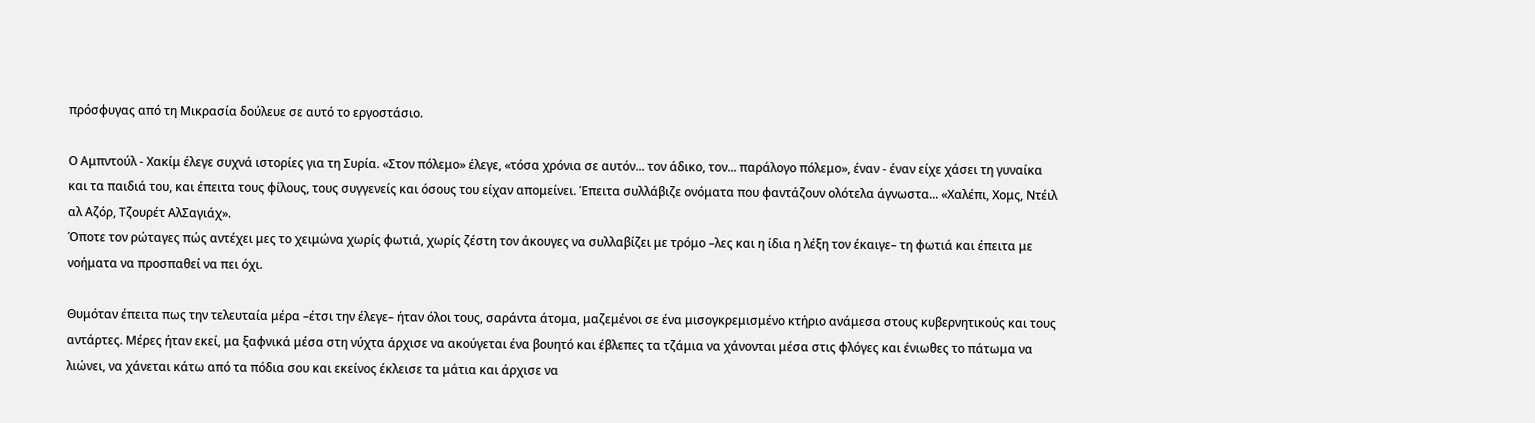πρόσφυγας από τη Μικρασία δούλευε σε αυτό το εργοστάσιο.

Ο Αμπντούλ - Χακίμ έλεγε συχνά ιστορίες για τη Συρία. «Στον πόλεμο» έλεγε, «τόσα χρόνια σε αυτόν... τον άδικο, τον... παράλογο πόλεμο», έναν - έναν είχε χάσει τη γυναίκα και τα παιδιά του, και έπειτα τους φίλους, τους συγγενείς και όσους του είχαν απομείνει. Έπειτα συλλάβιζε ονόματα που φαντάζουν ολότελα άγνωστα... «Χαλέπι, Χομς, Ντέιλ αλ Αζόρ, Τζουρέτ ΑλΣαγιάχ».
Όποτε τον ρώταγες πώς αντέχει μες το χειμώνα χωρίς φωτιά, χωρίς ζέστη τον άκουγες να συλλαβίζει με τρόμο –λες και η ίδια η λέξη τον έκαιγε– τη φωτιά και έπειτα με νοήματα να προσπαθεί να πει όχι.

Θυμόταν έπειτα πως την τελευταία μέρα –έτσι την έλεγε– ήταν όλοι τους, σαράντα άτομα, μαζεμένοι σε ένα μισογκρεμισμένο κτήριο ανάμεσα στους κυβερνητικούς και τους αντάρτες. Μέρες ήταν εκεί, μα ξαφνικά μέσα στη νύχτα άρχισε να ακούγεται ένα βουητό και έβλεπες τα τζάμια να χάνονται μέσα στις φλόγες και ένιωθες το πάτωμα να λιώνει, να χάνεται κάτω από τα πόδια σου και εκείνος έκλεισε τα μάτια και άρχισε να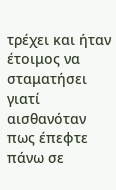τρέχει και ήταν έτοιμος να σταματήσει γιατί αισθανόταν πως έπεφτε πάνω σε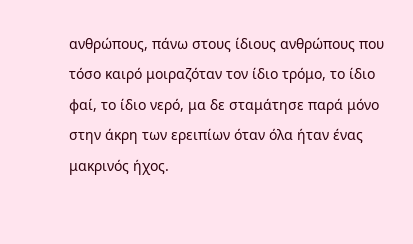ανθρώπους, πάνω στους ίδιους ανθρώπους που τόσο καιρό μοιραζόταν τον ίδιο τρόμο, το ίδιο φαί, το ίδιο νερό, μα δε σταμάτησε παρά μόνο στην άκρη των ερειπίων όταν όλα ήταν ένας μακρινός ήχος.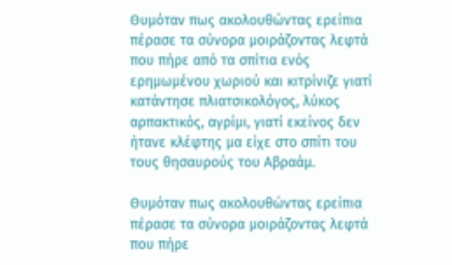Θυμόταν πως ακολουθώντας ερείπια πέρασε τα σύνορα μοιράζοντας λεφτά που πήρε από τα σπίτια ενός ερημωμένου χωριού και κιτρίνιζε γιατί κατάντησε πλιατσικολόγος, λύκος αρπακτικός, αγρίμι, γιατί εκείνος δεν ήτανε κλέφτης μα είχε στο σπίτι του τους θησαυρούς του Αβραάμ.

Θυμόταν πως ακολουθώντας ερείπια πέρασε τα σύνορα μοιράζοντας λεφτά που πήρε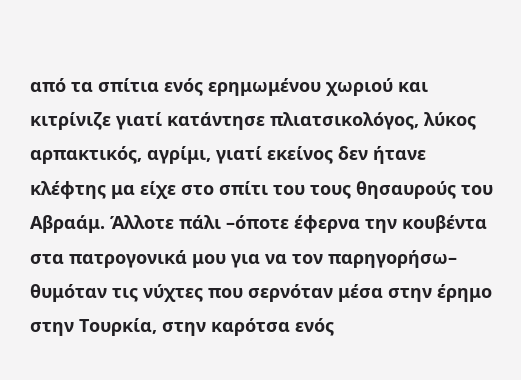από τα σπίτια ενός ερημωμένου χωριού και κιτρίνιζε γιατί κατάντησε πλιατσικολόγος, λύκος αρπακτικός, αγρίμι, γιατί εκείνος δεν ήτανε κλέφτης μα είχε στο σπίτι του τους θησαυρούς του Αβραάμ. Άλλοτε πάλι –όποτε έφερνα την κουβέντα στα πατρογονικά μου για να τον παρηγορήσω– θυμόταν τις νύχτες που σερνόταν μέσα στην έρημο στην Τουρκία, στην καρότσα ενός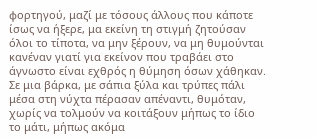φορτηγού, μαζί με τόσους άλλους που κάποτε ίσως να ήξερε, μα εκείνη τη στιγμή ζητούσαν όλοι το τίποτα, να μην ξέρουν, να μη θυμούνται κανέναν γιατί για εκείνον που τραβάει στο άγνωστο είναι εχθρός η θύμηση όσων χάθηκαν. Σε μια βάρκα, με σάπια ξύλα και τρύπες πάλι μέσα στη νύχτα πέρασαν απέναντι, θυμόταν, χωρίς να τολμούν να κοιτάξουν μήπως το ίδιο το μάτι, μήπως ακόμα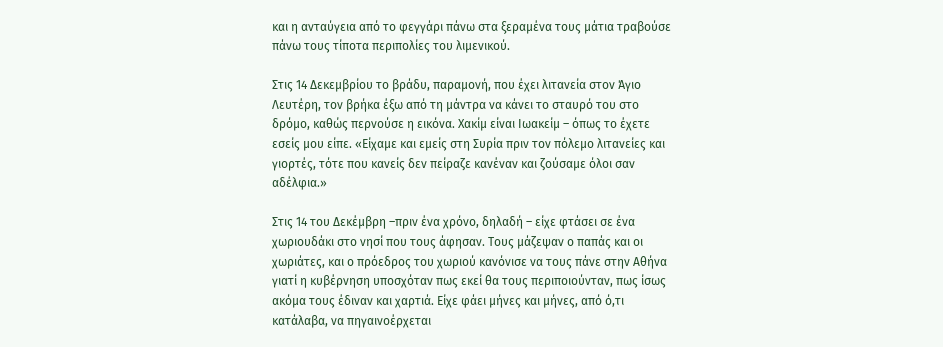και η ανταύγεια από το φεγγάρι πάνω στα ξεραμένα τους μάτια τραβούσε πάνω τους τίποτα περιπολίες του λιμενικού.

Στις 14 Δεκεμβρίου το βράδυ, παραμονή, που έχει λιτανεία στον Άγιο Λευτέρη, τον βρήκα έξω από τη μάντρα να κάνει το σταυρό του στο δρόμο, καθώς περνούσε η εικόνα. Χακίμ είναι Ιωακείμ – όπως το έχετε εσείς μου είπε. «Είχαμε και εμείς στη Συρία πριν τον πόλεμο λιτανείες και γιορτές, τότε που κανείς δεν πείραζε κανέναν και ζούσαμε όλοι σαν αδέλφια.»

Στις 14 του Δεκέμβρη –πριν ένα χρόνο, δηλαδή – είχε φτάσει σε ένα χωριουδάκι στο νησί που τους άφησαν. Τους μάζεψαν ο παπάς και οι χωριάτες, και ο πρόεδρος του χωριού κανόνισε να τους πάνε στην Αθήνα γιατί η κυβέρνηση υποσχόταν πως εκεί θα τους περιποιούνταν, πως ίσως ακόμα τους έδιναν και χαρτιά. Είχε φάει μήνες και μήνες, από ό,τι κατάλαβα, να πηγαινοέρχεται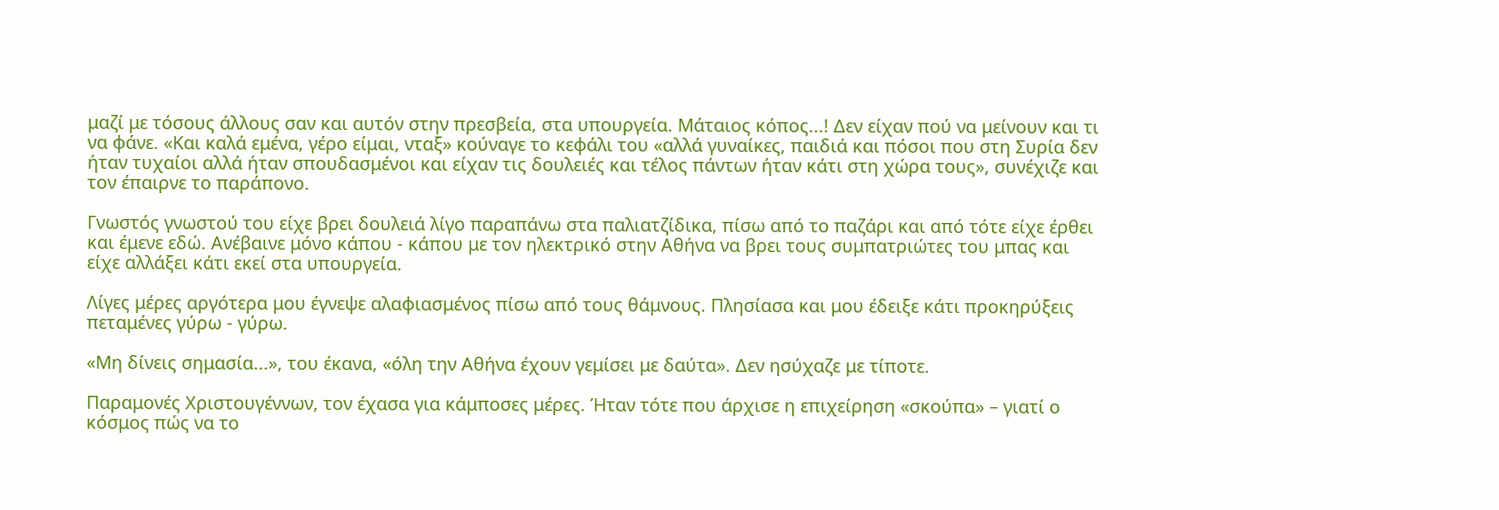μαζί με τόσους άλλους σαν και αυτόν στην πρεσβεία, στα υπουργεία. Μάταιος κόπος...! Δεν είχαν πού να μείνουν και τι να φάνε. «Και καλά εμένα, γέρο είμαι, νταξ» κούναγε το κεφάλι του «αλλά γυναίκες, παιδιά και πόσοι που στη Συρία δεν ήταν τυχαίοι αλλά ήταν σπουδασμένοι και είχαν τις δουλειές και τέλος πάντων ήταν κάτι στη χώρα τους», συνέχιζε και τον έπαιρνε το παράπονο.

Γνωστός γνωστού του είχε βρει δουλειά λίγο παραπάνω στα παλιατζίδικα, πίσω από το παζάρι και από τότε είχε έρθει και έμενε εδώ. Ανέβαινε μόνο κάπου - κάπου με τον ηλεκτρικό στην Αθήνα να βρει τους συμπατριώτες του μπας και είχε αλλάξει κάτι εκεί στα υπουργεία.

Λίγες μέρες αργότερα μου έγνεψε αλαφιασμένος πίσω από τους θάμνους. Πλησίασα και μου έδειξε κάτι προκηρύξεις πεταμένες γύρω - γύρω.

«Μη δίνεις σημασία...», του έκανα, «όλη την Αθήνα έχουν γεμίσει με δαύτα». Δεν ησύχαζε με τίποτε.

Παραμονές Χριστουγέννων, τον έχασα για κάμποσες μέρες. Ήταν τότε που άρχισε η επιχείρηση «σκούπα» – γιατί ο κόσμος πώς να το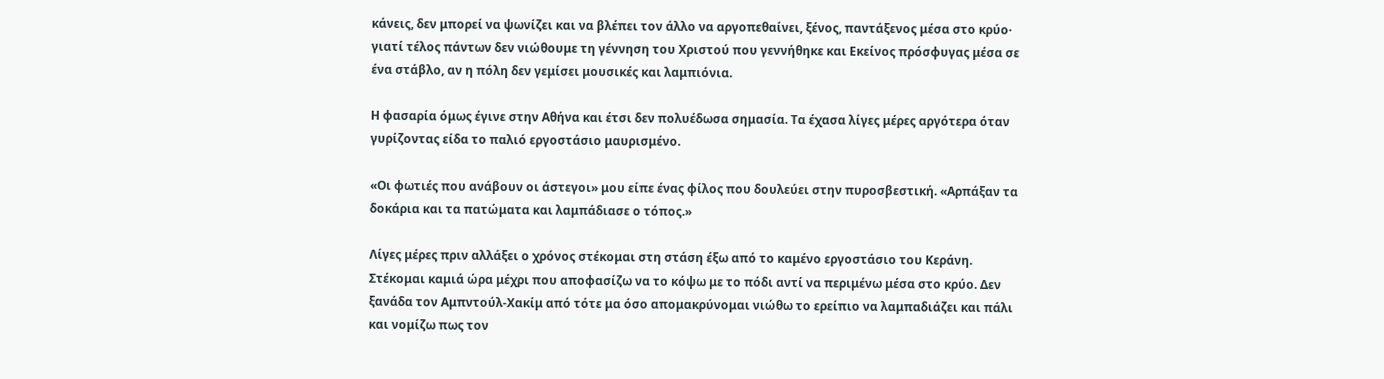κάνεις, δεν μπορεί να ψωνίζει και να βλέπει τον άλλο να αργοπεθαίνει, ξένος, παντάξενος μέσα στο κρύο· γιατί τέλος πάντων δεν νιώθουμε τη γέννηση του Χριστού που γεννήθηκε και Εκείνος πρόσφυγας μέσα σε ένα στάβλο, αν η πόλη δεν γεμίσει μουσικές και λαμπιόνια.

Η φασαρία όμως έγινε στην Αθήνα και έτσι δεν πολυέδωσα σημασία. Τα έχασα λίγες μέρες αργότερα όταν γυρίζοντας είδα το παλιό εργοστάσιο μαυρισμένο.

«Οι φωτιές που ανάβουν οι άστεγοι» μου είπε ένας φίλος που δουλεύει στην πυροσβεστική. «Αρπάξαν τα δοκάρια και τα πατώματα και λαμπάδιασε ο τόπος.»

Λίγες μέρες πριν αλλάξει ο χρόνος στέκομαι στη στάση έξω από το καμένο εργοστάσιο του Κεράνη. Στέκομαι καμιά ώρα μέχρι που αποφασίζω να το κόψω με το πόδι αντί να περιμένω μέσα στο κρύο. Δεν ξανάδα τον Αμπντούλ-Χακίμ από τότε μα όσο απομακρύνομαι νιώθω το ερείπιο να λαμπαδιάζει και πάλι και νομίζω πως τον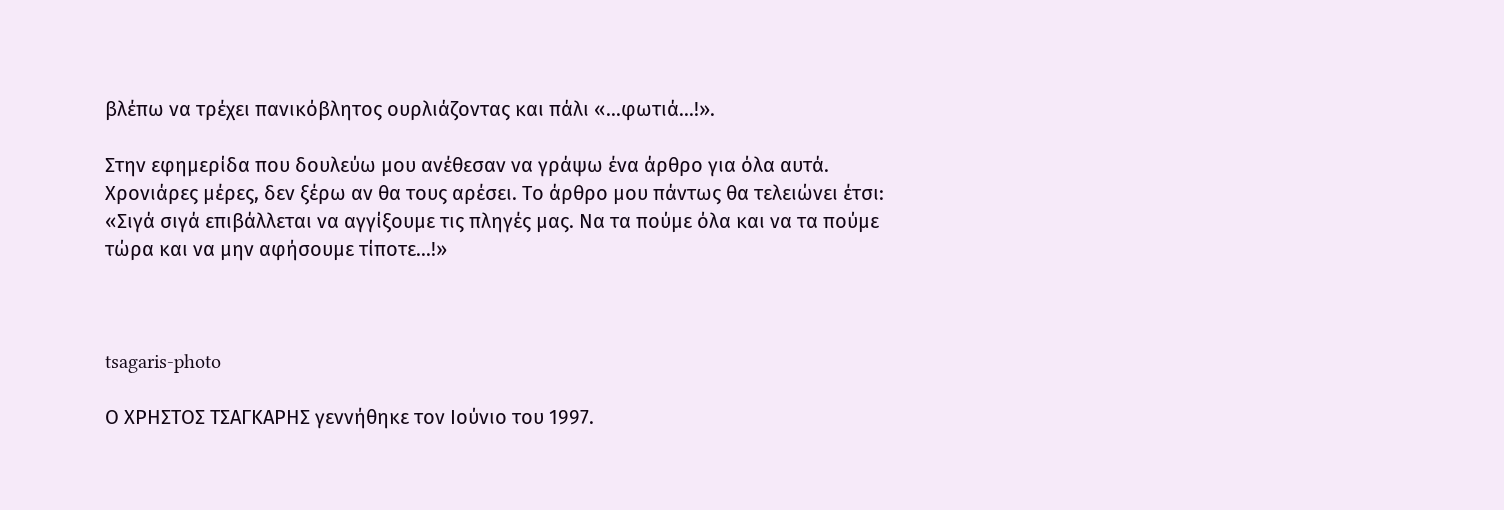βλέπω να τρέχει πανικόβλητος ουρλιάζοντας και πάλι «...φωτιά...!».

Στην εφημερίδα που δουλεύω μου ανέθεσαν να γράψω ένα άρθρο για όλα αυτά. Χρονιάρες μέρες, δεν ξέρω αν θα τους αρέσει. Το άρθρο μου πάντως θα τελειώνει έτσι: «Σιγά σιγά επιβάλλεται να αγγίξουμε τις πληγές μας. Να τα πούμε όλα και να τα πούμε τώρα και να μην αφήσουμε τίποτε...!»



tsagaris-photo

Ο ΧΡΗΣΤΟΣ ΤΣΑΓΚΑΡΗΣ γεννήθηκε τον Ιούνιο του 1997.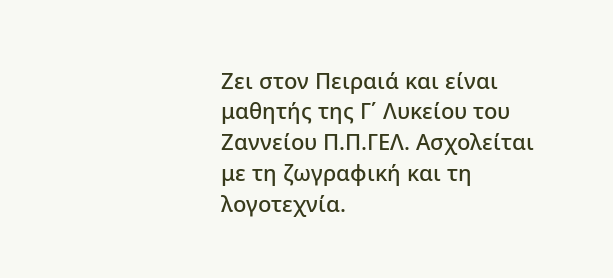Ζει στον Πειραιά και είναι μαθητής της Γ΄ Λυκείου του Ζαννείου Π.Π.ΓΕΛ. Ασχολείται με τη ζωγραφική και τη λογοτεχνία.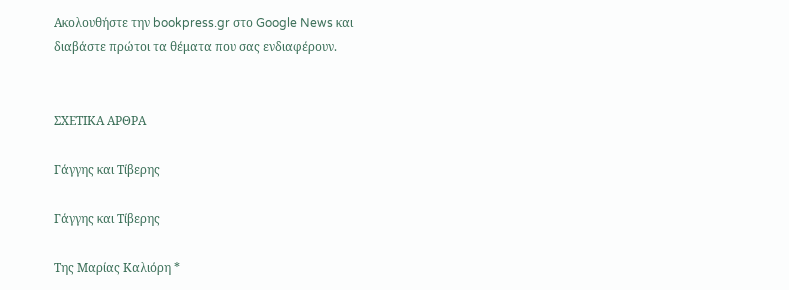Ακολουθήστε την bookpress.gr στο Google News και διαβάστε πρώτοι τα θέματα που σας ενδιαφέρουν.


ΣΧΕΤΙΚΑ ΑΡΘΡΑ

Γάγγης και Τίβερης

Γάγγης και Τίβερης

Της Μαρίας Καλιόρη *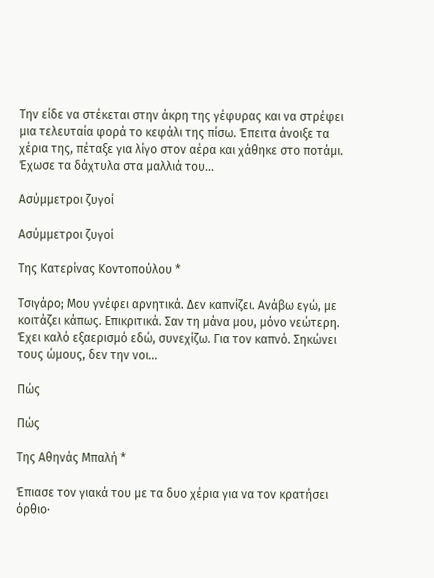Την είδε να στέκεται στην άκρη της γέφυρας και να στρέφει μια τελευταία φορά το κεφάλι της πίσω. Έπειτα άνοιξε τα χέρια της, πέταξε για λίγο στον αέρα και χάθηκε στο ποτάμι. Έχωσε τα δάχτυλα στα μαλλιά του...

Ασύμμετροι ζυγοί

Ασύμμετροι ζυγοί

Της Κατερίνας Κοντοπούλου *

Τσιγάρο; Μου γνέφει αρνητικά. Δεν καπνίζει. Ανάβω εγώ, με κοιτάζει κάπως. Επικριτικά. Σαν τη μάνα μου, μόνο νεώτερη. Έχει καλό εξαερισμό εδώ, συνεχίζω. Για τον καπνό. Σηκώνει τους ώμους, δεν την νοι...

Πώς

Πώς

Της Αθηνάς Μπαλή *

Έπιασε τον γιακά του με τα δυο χέρια για να τον κρατήσει όρθιο∙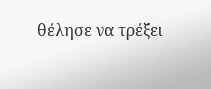θέλησε να τρέξει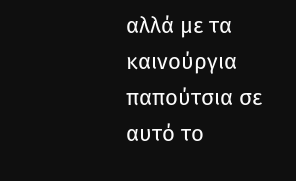αλλά με τα καινούργια παπούτσια σε αυτό το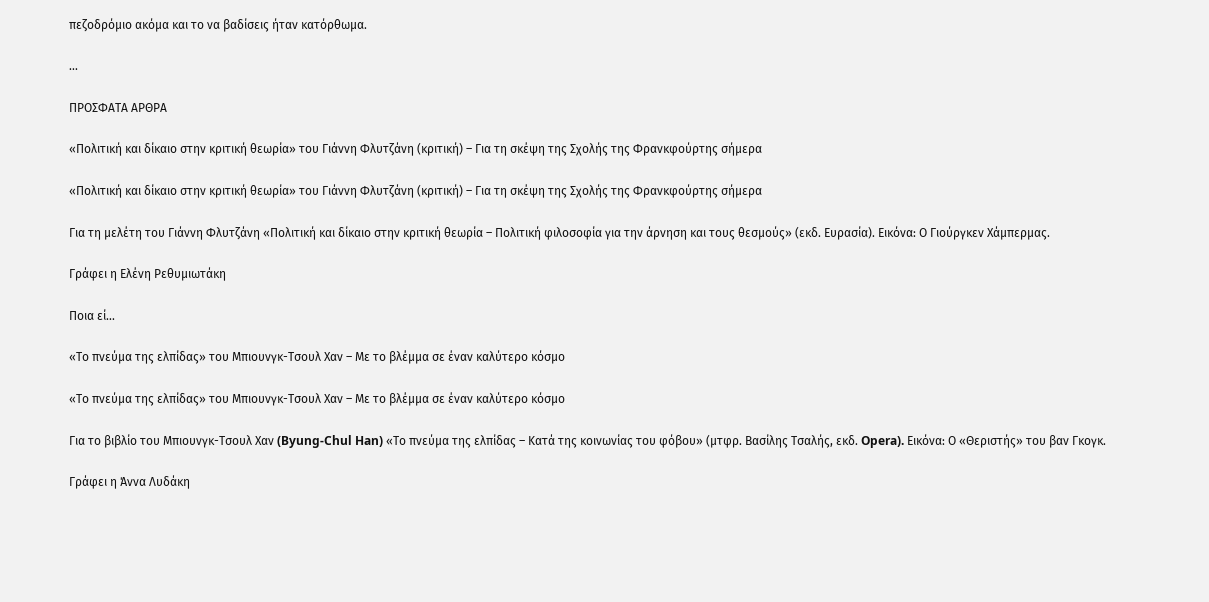πεζοδρόμιο ακόμα και το να βαδίσεις ήταν κατόρθωμα.

...

ΠΡΟΣΦΑΤΑ ΑΡΘΡΑ

«Πολιτική και δίκαιο στην κριτική θεωρία» του Γιάννη Φλυτζάνη (κριτική) – Για τη σκέψη της Σχολής της Φρανκφούρτης σήμερα

«Πολιτική και δίκαιο στην κριτική θεωρία» του Γιάννη Φλυτζάνη (κριτική) – Για τη σκέψη της Σχολής της Φρανκφούρτης σήμερα

Για τη μελέτη του Γιάννη Φλυτζάνη «Πολιτική και δίκαιο στην κριτική θεωρία – Πολιτική φιλοσοφία για την άρνηση και τους θεσμούς» (εκδ. Ευρασία). Εικόνα: Ο Γιούργκεν Χάμπερμας.

Γράφει η Ελένη Ρεθυμιωτάκη

Ποια εί...

«Το πνεύμα της ελπίδας» του Μπιουνγκ-Τσουλ Χαν – Με το βλέμμα σε έναν καλύτερο κόσμο

«Το πνεύμα της ελπίδας» του Μπιουνγκ-Τσουλ Χαν – Με το βλέμμα σε έναν καλύτερο κόσμο

Για το βιβλίο του Μπιουνγκ-Τσουλ Χαν (Byung-Chul Han) «Το πνεύμα της ελπίδας – Κατά της κοινωνίας του φόβου» (μτφρ. Βασίλης Τσαλής, εκδ. Opera). Εικόνα: Ο «Θεριστής» του βαν Γκογκ.

Γράφει η Άννα Λυδάκη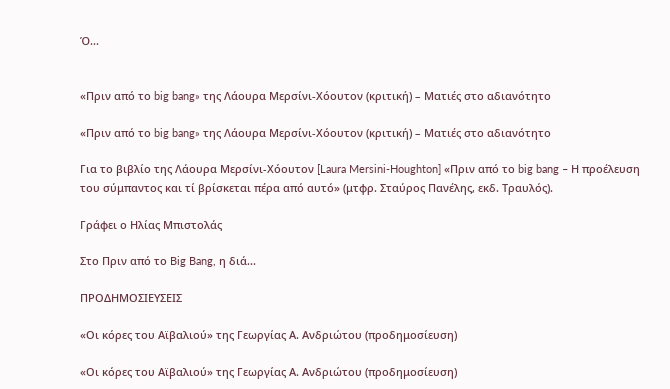Ό...


«Πριν από το big bang» της Λάουρα Μερσίνι-Χόουτον (κριτική) – Ματιές στο αδιανότητο

«Πριν από το big bang» της Λάουρα Μερσίνι-Χόουτον (κριτική) – Ματιές στο αδιανότητο

Για το βιβλίο της Λάουρα Μερσίνι-Χόουτον [Laura Mersini-Houghton] «Πριν από το big bang – Η προέλευση του σύμπαντος και τί βρίσκεται πέρα από αυτό» (μτφρ. Σταύρος Πανέλης, εκδ. Τραυλός).

Γράφει ο Ηλίας Μπιστολάς

Στο Πριν από το Big Bang, η διά...

ΠΡΟΔΗΜΟΣΙΕΥΣΕΙΣ

«Οι κόρες του Αϊβαλιού» της Γεωργίας Α. Ανδριώτου (προδημοσίευση)

«Οι κόρες του Αϊβαλιού» της Γεωργίας Α. Ανδριώτου (προδημοσίευση)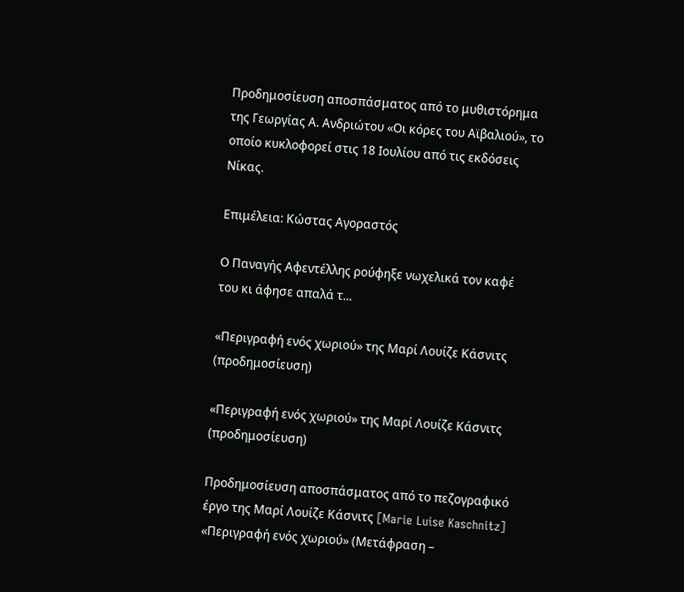Προδημοσίευση αποσπάσματος από το μυθιστόρημα της Γεωργίας Α. Ανδριώτου «Οι κόρες του Αϊβαλιού», το οποίο κυκλοφορεί στις 18 Ιουλίου από τις εκδόσεις Νίκας.

Επιμέλεια: Κώστας Αγοραστός

Ο Παναγής Αφεντέλλης ρούφηξε νωχελικά τον καφέ του κι άφησε απαλά τ...

«Περιγραφή ενός χωριού» της Μαρί Λουίζε Κάσνιτς (προδημοσίευση)

«Περιγραφή ενός χωριού» της Μαρί Λουίζε Κάσνιτς (προδημοσίευση)

Προδημοσίευση αποσπάσματος από το πεζογραφικό έργο της Μαρί Λουίζε Κάσνιτς [Marie Luise Kaschnitz] «Περιγραφή ενός χωριού» (Μετάφραση –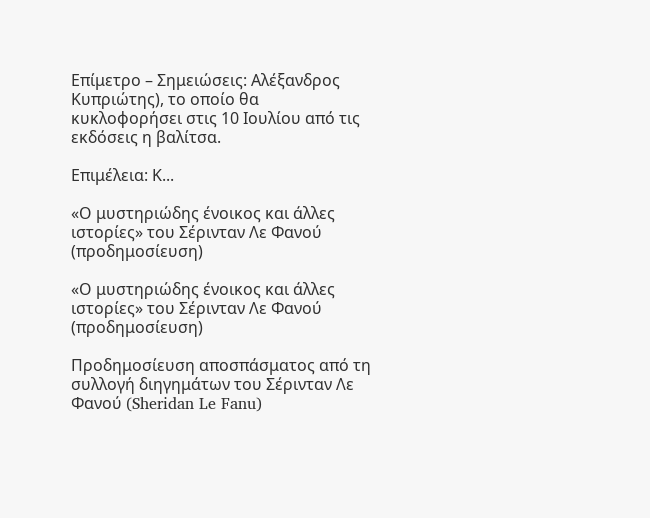Επίμετρο – Σημειώσεις: Αλέξανδρος Κυπριώτης), το οποίο θα κυκλοφορήσει στις 10 Ιουλίου από τις εκδόσεις η βαλίτσα.

Επιμέλεια: Κ...

«Ο μυστηριώδης ένοικος και άλλες ιστορίες» του Σέρινταν Λε Φανού (προδημοσίευση)

«Ο μυστηριώδης ένοικος και άλλες ιστορίες» του Σέρινταν Λε Φανού (προδημοσίευση)

Προδημοσίευση αποσπάσματος από τη συλλογή διηγημάτων του Σέρινταν Λε Φανού (Sheridan Le Fanu)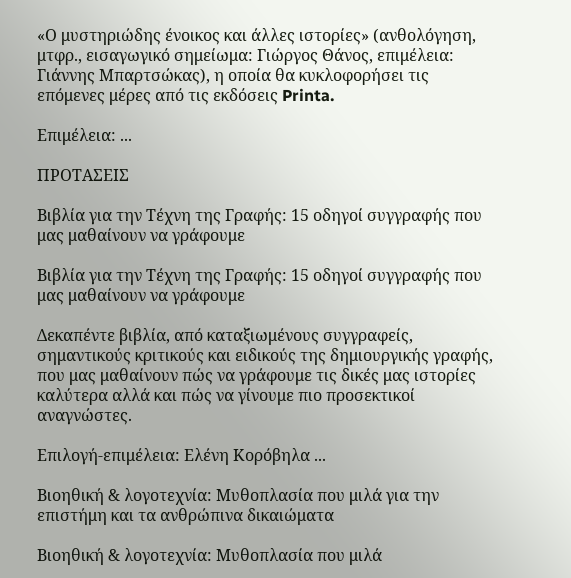«Ο μυστηριώδης ένοικος και άλλες ιστορίες» (ανθολόγηση, μτφρ., εισαγωγικό σημείωμα: Γιώργος Θάνος, επιμέλεια: Γιάννης Μπαρτσώκας), η οποία θα κυκλοφορήσει τις επόμενες μέρες από τις εκδόσεις Printa.

Επιμέλεια: ...

ΠΡΟΤΑΣΕΙΣ

Βιβλία για την Τέχνη της Γραφής: 15 οδηγοί συγγραφής που μας μαθαίνουν να γράφουμε

Βιβλία για την Τέχνη της Γραφής: 15 οδηγοί συγγραφής που μας μαθαίνουν να γράφουμε

Δεκαπέντε βιβλία, από καταξιωμένους συγγραφείς, σημαντικούς κριτικούς και ειδικούς της δημιουργικής γραφής, που μας μαθαίνουν πώς να γράφουμε τις δικές μας ιστορίες καλύτερα αλλά και πώς να γίνουμε πιο προσεκτικοί αναγνώστες.

Επιλογή-επιμέλεια: Ελένη Κορόβηλα ...

Βιοηθική & λογοτεχνία: Μυθοπλασία που μιλά για την επιστήμη και τα ανθρώπινα δικαιώματα

Βιοηθική & λογοτεχνία: Μυθοπλασία που μιλά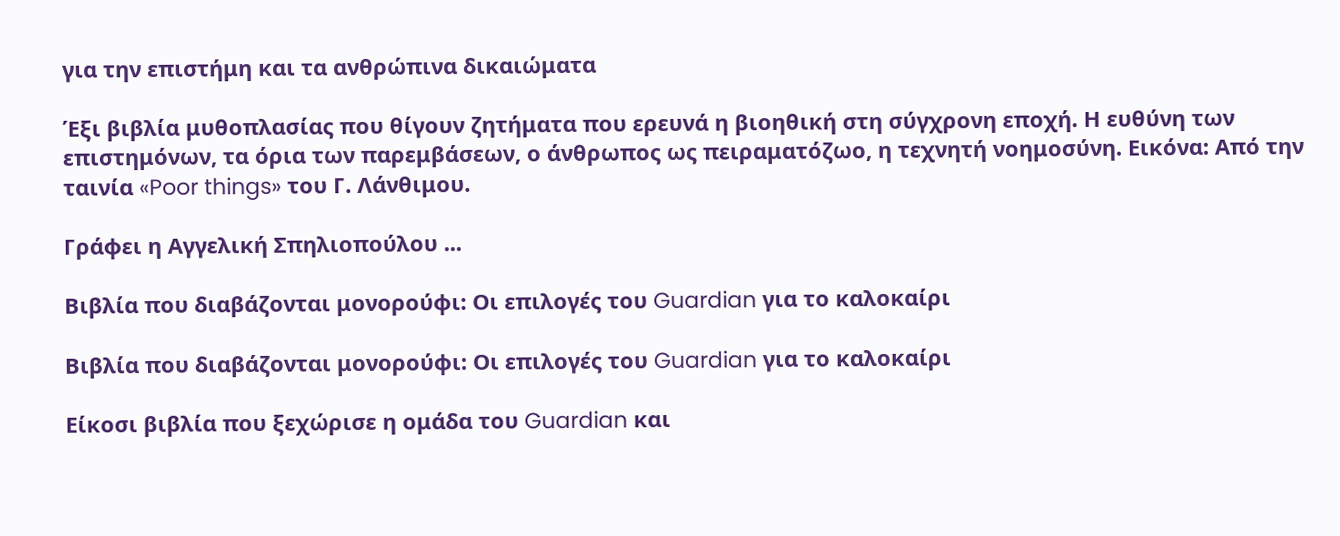για την επιστήμη και τα ανθρώπινα δικαιώματα

Έξι βιβλία μυθοπλασίας που θίγουν ζητήματα που ερευνά η βιοηθική στη σύγχρονη εποχή. Η ευθύνη των επιστημόνων, τα όρια των παρεμβάσεων, ο άνθρωπος ως πειραματόζωο, η τεχνητή νοημοσύνη. Εικόνα: Από την ταινία «Poor things» του Γ. Λάνθιμου.

Γράφει η Αγγελική Σπηλιοπούλου ...

Βιβλία που διαβάζονται μονορούφι: Οι επιλογές του Guardian για το καλοκαίρι

Βιβλία που διαβάζονται μονορούφι: Οι επιλογές του Guardian για το καλοκαίρι

Είκοσι βιβλία που ξεχώρισε η ομάδα του Guardian και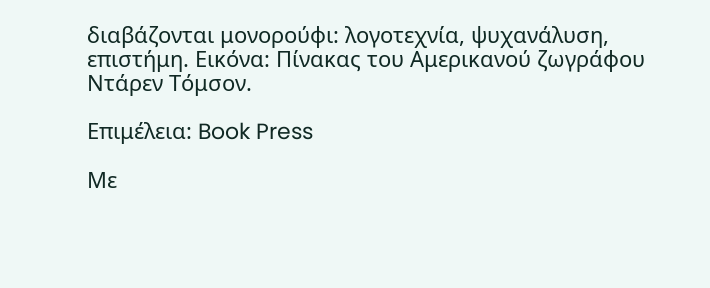διαβάζονται μονορούφι: λογοτεχνία, ψυχανάλυση, επιστήμη. Εικόνα: Πίνακας του Αμερικανού ζωγράφου Ντάρεν Τόμσον.

Επιμέλεια: Book Press

Με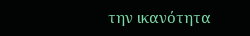την ικανότητα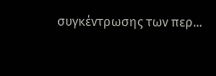συγκέντρωσης των περ...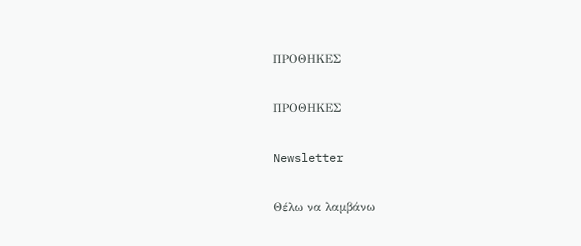ΠΡΟΘΗΚΕΣ

ΠΡΟΘΗΚΕΣ

Newsletter

Θέλω να λαμβάνω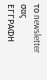το newsletter σας
ΕΓΓΡΑΦΗ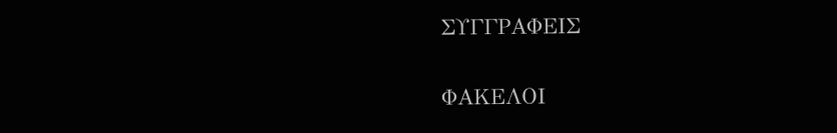ΣΥΓΓΡΑΦΕΙΣ

ΦΑΚΕΛΟΙ